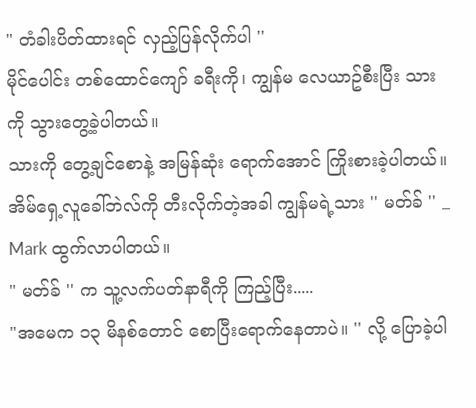" တံခါးပိတ်ထားရင် လှည့်ပြန်လိုက်ပါ ''
မိုင်ပေါင်း တစ်ထောင်ကျော် ခရီးကို၊ ကျွန်မ လေယာဥ်စီးပြီး သားကို သွားတွေ့ခဲ့ပါတယ်။
သားကို တွေ့ချင်စောနဲ့ အမြန်ဆုံး ရောက်အောင် ကြိုးစားခဲ့ပါတယ်။
အိမ်ရှေ့လူခေါ်ဘဲလ်ကို တီးလိုက်တဲ့အခါ ကျွန်မရဲ့သား '' မတ်ခ် '' _ Mark ထွက်လာပါတယ်။
" မတ်ခ် '' က သူ့လက်ပတ်နာရီကို ကြည့်ပြီး.....
"အမေက ၁၃ မိနစ်တောင် စောပြီးရောက်နေတာပဲ။ '' လို့ ပြောခဲ့ပါ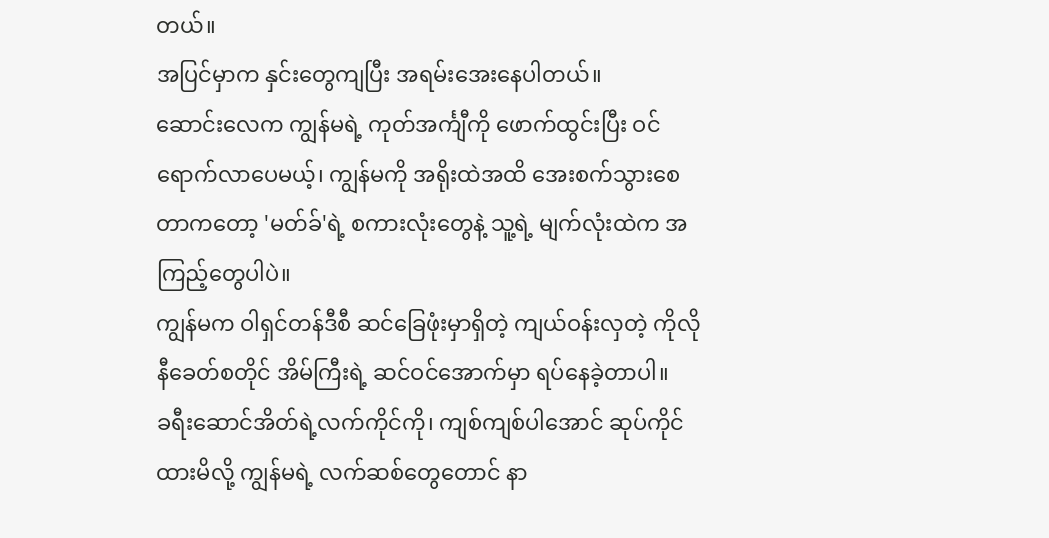တယ်။
အပြင်မှာက နှင်းတွေကျပြီး အရမ်းအေးနေပါတယ်။
ဆောင်းလေက ကျွန်မရဲ့ ကုတ်အင်္ကျီကို ဖောက်ထွင်းပြီး ဝင်ရောက်လာပေမယ့်၊ ကျွန်မကို အရိုးထဲအထိ အေးစက်သွားစေတာကတော့ 'မတ်ခ်'ရဲ့ စကားလုံးတွေနဲ့ သူ့ရဲ့ မျက်လုံးထဲက အကြည့်တွေပါပဲ။
ကျွန်မက ဝါရှင်တန်ဒီစီ ဆင်ခြေဖုံးမှာရှိတဲ့ ကျယ်ဝန်းလှတဲ့ ကိုလိုနီခေတ်စတိုင် အိမ်ကြီးရဲ့ ဆင်ဝင်အောက်မှာ ရပ်နေခဲ့တာပါ။
ခရီးဆောင်အိတ်ရဲ့လက်ကိုင်ကို၊ ကျစ်ကျစ်ပါအောင် ဆုပ်ကိုင်ထားမိလို့ ကျွန်မရဲ့ လက်ဆစ်တွေတောင် နာ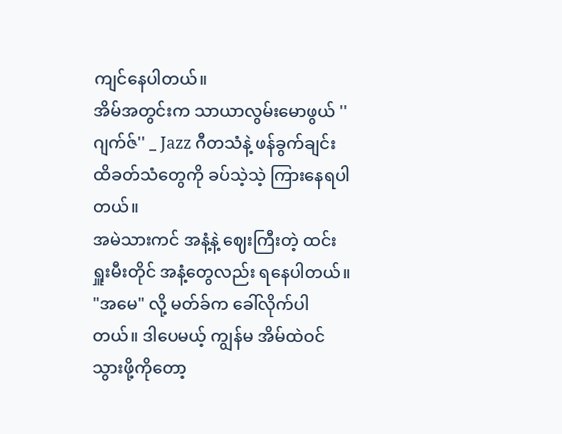ကျင်နေပါတယ်။
အိမ်အတွင်းက သာယာလွမ်းမောဖွယ် ''ဂျက်ဇ်'' _ Jazz ဂီတသံနဲ့ ဖန်ခွက်ချင်း ထိခတ်သံတွေကို ခပ်သဲ့သဲ့ ကြားနေရပါတယ်။
အမဲသားကင် အနံ့နဲ့ ဈေးကြီးတဲ့ ထင်းရှူးမီးတိုင် အနံ့တွေလည်း ရနေပါတယ်။
"အမေ" လို့ မတ်ခ်က ခေါ်လိုက်ပါတယ်။ ဒါပေမယ့် ကျွန်မ အိမ်ထဲဝင်သွားဖို့ကိုတော့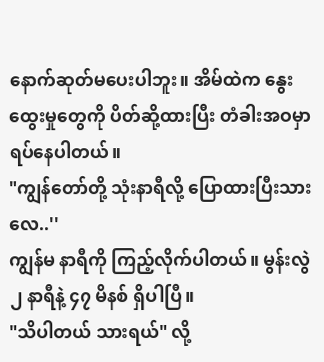နောက်ဆုတ်မပေးပါဘူး။ အိမ်ထဲက နွေးထွေးမှုတွေကို ပိတ်ဆို့ထားပြီး တံခါးအဝမှာ ရပ်နေပါတယ်။
"ကျွန်တော်တို့ သုံးနာရီလို့ ပြောထားပြီးသားလေ..''
ကျွန်မ နာရီကို ကြည့်လိုက်ပါတယ်။ မွန်းလွဲ ၂ နာရီနဲ့ ၄၇ မိနစ် ရှိပါပြီ။
"သိပါတယ် သားရယ်" လို့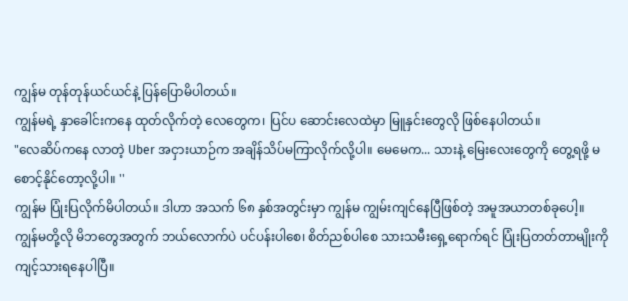ကျွန်မ တုန်တုန်ယင်ယင်နဲ့ ပြန်ပြောမိပါတယ်။
ကျွန်မရဲ့ နှာခေါင်းကနေ ထုတ်လိုက်တဲ့ လေတွေက၊ ပြင်ပ ဆောင်းလေထဲမှာ မြူနှင်းတွေလို ဖြစ်နေပါတယ်။
"လေဆိပ်ကနေ လာတဲ့ Uber အငှားယာဉ်က အချိန်သိပ်မကြာလိုက်လို့ပါ။ မေမေက... သားနဲ့ မြေးလေးတွေကို တွေ့ရဖို့ မစောင့်နိုင်တော့လို့ပါ။ ''
ကျွန်မ ပြုံးပြလိုက်မိပါတယ်။ ဒါဟာ အသက် ၆၈ နှစ်အတွင်းမှာ ကျွန်မ ကျွမ်းကျင်နေပြီဖြစ်တဲ့ အမူအယာတစ်ခုပေါ့။
ကျွန်မတို့လို မိဘတွေအတွက် ဘယ်လောက်ပဲ ပင်ပန်းပါစေ၊ စိတ်ညစ်ပါစေ သားသမီးရှေ့ရောက်ရင် ပြုံးပြတတ်တာမျိုးကို ကျင့်သားရနေပါပြီ။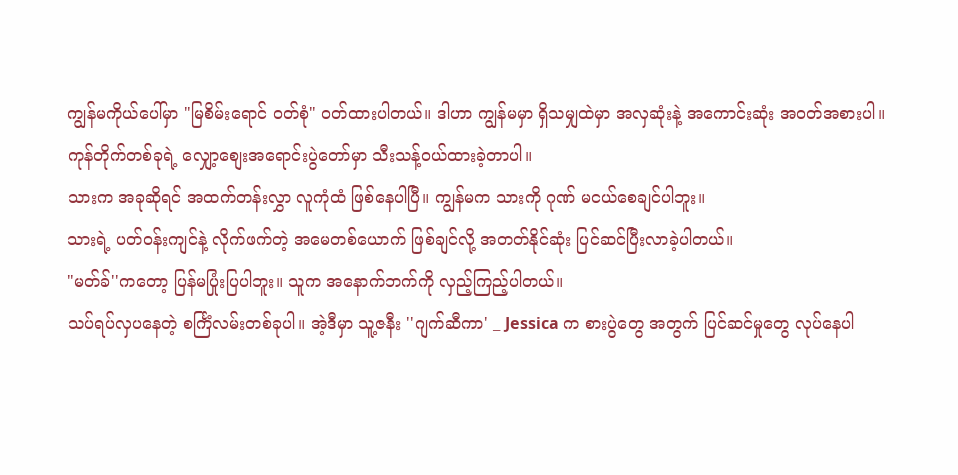ကျွန်မကိုယ်ပေါ်မှာ "မြစိမ်းရောင် ဝတ်စုံ" ဝတ်ထားပါတယ်။ ဒါဟာ ကျွန်မမှာ ရှိသမျှထဲမှာ အလှဆုံးနဲ့ အကောင်းဆုံး အဝတ်အစားပါ။
ကုန်တိုက်တစ်ခုရဲ့ လျှော့စျေးအရောင်းပွဲတော်မှာ သီးသန့်ဝယ်ထားခဲ့တာပါ။
သားက အခုဆိုရင် အထက်တန်းလွှာ လူကုံထံ ဖြစ်နေပါပြီ။ ကျွန်မက သားကို ဂုဏ် မငယ်စေချင်ပါဘူး။
သားရဲ့ ပတ်ဝန်းကျင်နဲ့ လိုက်ဖက်တဲ့ အမေတစ်ယောက် ဖြစ်ချင်လို့ အတတ်နိုင်ဆုံး ပြင်ဆင်ပြီးလာခဲ့ပါတယ်။
"မတ်ခ်''ကတော့ ပြန်မပြုံးပြပါဘူး။ သူက အနောက်ဘက်ကို လှည့်ကြည့်ပါတယ်။
သပ်ရပ်လှပနေတဲ့ စင်္ကြံလမ်းတစ်ခုပါ။ အဲ့ဒီမှာ သူ့ဇနီး ''ဂျက်ဆီကာ' _ Jessica က စားပွဲတွေ အတွက် ပြင်ဆင်မှုတွေ လုပ်နေပါ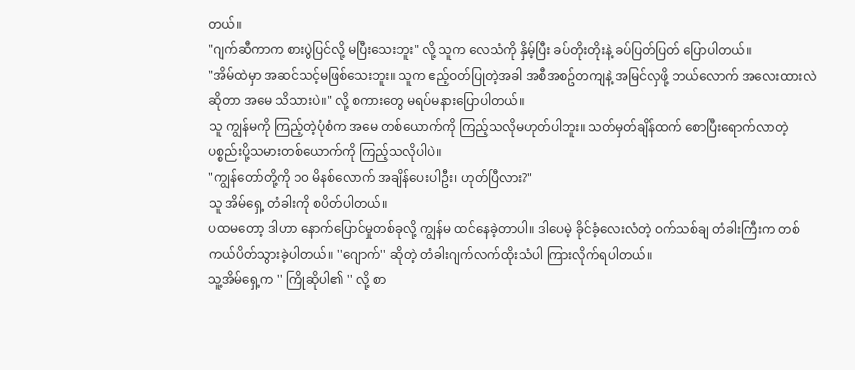တယ်။
"ဂျက်ဆီကာက စားပွဲပြင်လို့ မပြီးသေးဘူး" လို့ သူက လေသံကို နှိမ့်ပြီး ခပ်တိုးတိုးနဲ့ ခပ်ပြတ်ပြတ် ပြောပါတယ်။
"အိမ်ထဲမှာ အဆင်သင့်မဖြစ်သေးဘူး။ သူက ဧည့်ဝတ်ပြုတဲ့အခါ အစီအစဥ်တကျနဲ့ အမြင်လှဖို့ ဘယ်လောက် အလေးထားလဲ ဆိုတာ အမေ သိသားပဲ။" လို့ စကားတွေ မရပ်မနားပြောပါတယ်။
သူ ကျွန်မကို ကြည့်တဲ့ပုံစံက အမေ တစ်ယောက်ကို ကြည့်သလိုမဟုတ်ပါဘူး။ သတ်မှတ်ချိန်ထက် စောပြီးရောက်လာတဲ့ ပစ္စည်းပို့သမားတစ်ယောက်ကို ကြည့်သလိုပါပဲ။
"ကျွန်တော်တို့ကို ၁၀ မိနစ်လောက် အချိန်ပေးပါဦး၊ ဟုတ်ပြီလား?"
သူ အိမ်ရှေ့ တံခါးကို စပိတ်ပါတယ်။
ပထမတော့ ဒါဟာ နောက်ပြောင်မှုတစ်ခုလို့ ကျွန်မ ထင်နေခဲ့တာပါ။ ဒါပေမဲ့ ခိုင်ခံ့လေးလံတဲ့ ဝက်သစ်ချ တံခါးကြီးက တစ်ကယ်ပိတ်သွားခဲ့ပါတယ်။ ''ဂျောက်'' ဆိုတဲ့ တံခါးဂျက်လက်ထိုးသံပါ ကြားလိုက်ရပါတယ်။
သူ့အိမ်ရှေ့က '' ကြိုဆိုပါ၏ '' လို့ စာ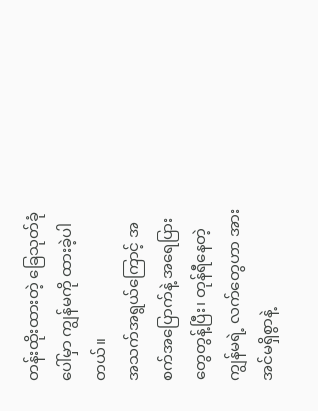တန်းထိုးထားတဲ့ ခြေသုတ်ခုံပေါ်မှာ ကျွန်မကို ထားခဲ့ပါတယ်။
အသက်အရွယ်ကြောင့် အစက်အပြောက်နဲ့ အရေပြားတွေတွန့်ပြီး၊ တုန်ရီနေတဲ့ ကျွန်မရဲ့ လက်တွေဟာ အားအင်မရှိစွာနဲ့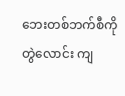ဘေးတစ်ဘက်စီကို တွဲလောင်း ကျ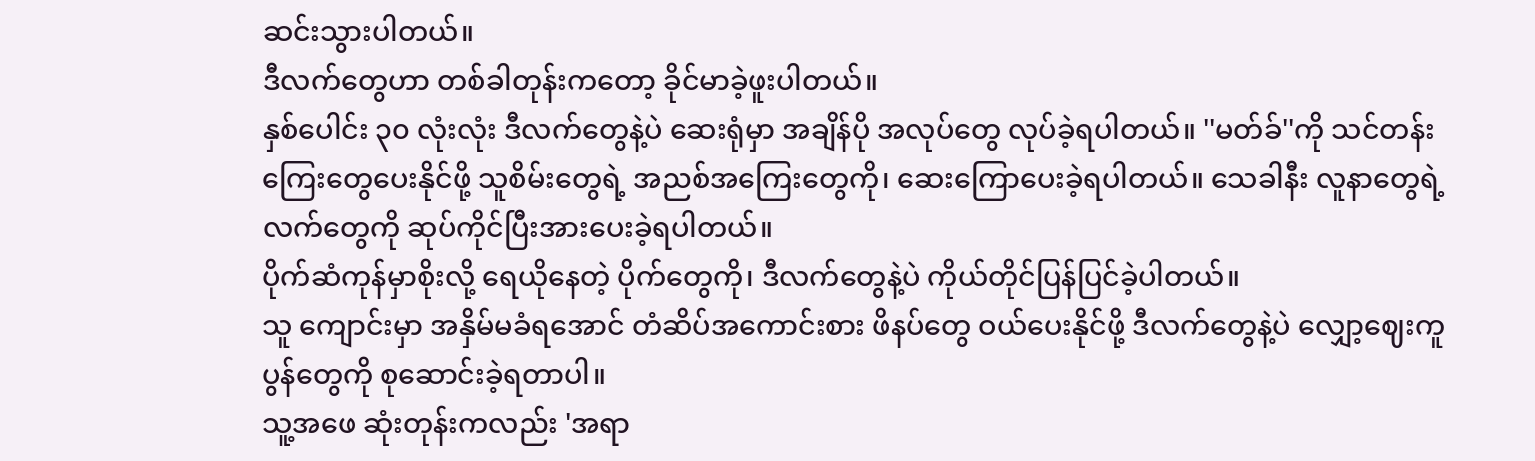ဆင်းသွားပါတယ်။
ဒီလက်တွေဟာ တစ်ခါတုန်းကတော့ ခိုင်မာခဲ့ဖူးပါတယ်။
နှစ်ပေါင်း ၃၀ လုံးလုံး ဒီလက်တွေနဲ့ပဲ ဆေးရုံမှာ အချိန်ပို အလုပ်တွေ လုပ်ခဲ့ရပါတယ်။ ''မတ်ခ်''ကို သင်တန်းကြေးတွေပေးနိုင်ဖို့ သူစိမ်းတွေရဲ့ အညစ်အကြေးတွေကို၊ ဆေးကြောပေးခဲ့ရပါတယ်။ သေခါနီး လူနာတွေရဲ့ လက်တွေကို ဆုပ်ကိုင်ပြီးအားပေးခဲ့ရပါတယ်။
ပိုက်ဆံကုန်မှာစိုးလို့ ရေယိုနေတဲ့ ပိုက်တွေကို၊ ဒီလက်တွေနဲ့ပဲ ကိုယ်တိုင်ပြန်ပြင်ခဲ့ပါတယ်။
သူ ကျောင်းမှာ အနှိမ်မခံရအောင် တံဆိပ်အကောင်းစား ဖိနပ်တွေ ဝယ်ပေးနိုင်ဖို့ ဒီလက်တွေနဲ့ပဲ လျှော့ဈေးကူပွန်တွေကို စုဆောင်းခဲ့ရတာပါ။
သူ့အဖေ ဆုံးတုန်းကလည်း 'အရာ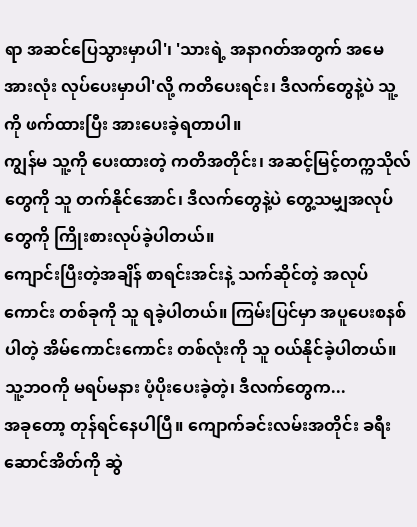ရာ အဆင်ပြေသွားမှာပါ'၊ 'သားရဲ့ အနာဂတ်အတွက် အမေ အားလုံး လုပ်ပေးမှာပါ'လို့ ကတိပေးရင်း၊ ဒီလက်တွေနဲ့ပဲ သူ့ကို ဖက်ထားပြီး အားပေးခဲ့ရတာပါ။
ကျွန်မ သူ့ကို ပေးထားတဲ့ ကတိအတိုင်း၊ အဆင့်မြင့်တက္ကသိုလ်တွေကို သူ တက်နိုင်အောင်၊ ဒီလက်တွေနဲ့ပဲ တွေ့သမျှအလုပ်တွေကို ကြိုးစားလုပ်ခဲ့ပါတယ်။
ကျောင်းပြီးတဲ့အချိန် စာရင်းအင်းနဲ့ သက်ဆိုင်တဲ့ အလုပ်ကောင်း တစ်ခုကို သူ ရခဲ့ပါတယ်။ ကြမ်းပြင်မှာ အပူပေးစနစ်ပါတဲ့ အိမ်ကောင်းကောင်း တစ်လုံးကို သူ ဝယ်နိုင်ခဲ့ပါတယ်။
သူ့ဘဝကို မရပ်မနား ပံ့ပိုးပေးခဲ့တဲ့၊ ဒီလက်တွေက...
အခုတော့ တုန်ရင်နေပါပြီ။ ကျောက်ခင်းလမ်းအတိုင်း ခရီးဆောင်အိတ်ကို ဆွဲ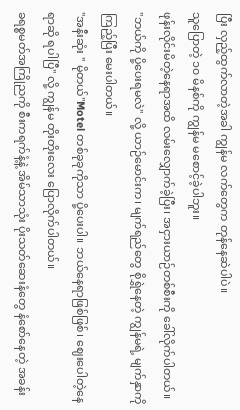ပြီး လှည့်ထွက်လာတဲ့အခါ ကျွန်မ လက်တွေက တုန်နေဆဲပါပဲ။
သူပြောတဲ့ ၁၀ မိနစ်ကို ကျွန်မ မစောင့်ခဲ့ပါဘူး။
ဖုန်းလိုင်းမိတဲ့နေရာအထိ လမ်းလျှောက်ခဲ့ပြီး၊ အငှားယာဉ်တစ်စီးကို ခေါ်လိုက်ပါတယ်။
"ဘယ်ကို ပို့ပေးရမလဲ'' လို့ ယာဉ်မောင်းက၊ မျက်ရည်တွေ စိုရွှဲနေတဲ့ ကျွန်မရဲ့ မျက်နှာကို ကြည့်ပြီး မေးပါတယ်။
"အနီးဆုံး '' မိုတယ်''Motel တစ်ခုခုကိုသာ ပို့ပေးပါ။ ဘယ်နေရာဖြစ်ဖြစ်၊ ဈေးပေါတဲ့နေရာဆို ရပါပြီ" လို့ ကျွန်မ တိုးတိုးလေး ပြောလိုက်ပါတယ်။
ခရစ္စမတ်အကြိုညကို စီးကရက်နံ့နဲ့ အိမ်သာသုံး ပိုးသတ်ဆေးနံတွေ နံစော်နေတဲ့ အခန်း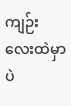ကျဉ်းလေးထဲမှာပဲ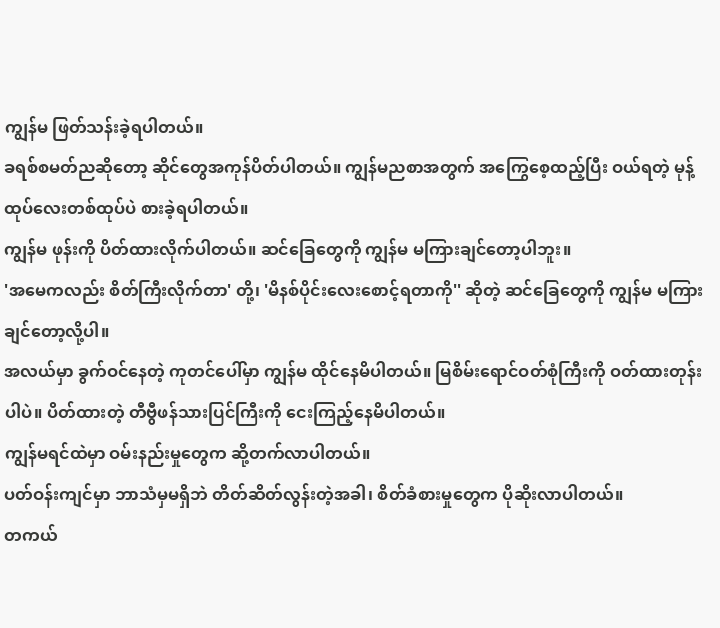ကျွန်မ ဖြတ်သန်းခဲ့ရပါတယ်။
ခရစ်စမတ်ညဆိုတော့ ဆိုင်တွေအကုန်ပိတ်ပါတယ်။ ကျွန်မညစာအတွက် အကြွေစေ့ထည့်ပြီး ဝယ်ရတဲ့ မုန့်ထုပ်လေးတစ်ထုပ်ပဲ စားခဲ့ရပါတယ်။
ကျွန်မ ဖုန်းကို ပိတ်ထားလိုက်ပါတယ်။ ဆင်ခြေတွေကို ကျွန်မ မကြားချင်တော့ပါဘူး။
'အမေကလည်း စိတ်ကြီးလိုက်တာ' တို့၊ 'မိနစ်ပိုင်းလေးစောင့်ရတာကို'' ဆိုတဲ့ ဆင်ခြေတွေကို ကျွန်မ မကြားချင်တော့လို့ပါ။
အလယ်မှာ ခွက်ဝင်နေတဲ့ ကုတင်ပေါ်မှာ ကျွန်မ ထိုင်နေမိပါတယ်။ မြစိမ်းရောင်ဝတ်စုံကြီးကို ဝတ်ထားတုန်းပါပဲ။ ပိတ်ထားတဲ့ တီဗွီဖန်သားပြင်ကြီးကို ငေးကြည့်နေမိပါတယ်။
ကျွန်မရင်ထဲမှာ ဝမ်းနည်းမှုတွေက ဆို့တက်လာပါတယ်။
ပတ်ဝန်းကျင်မှာ ဘာသံမှမရှိဘဲ တိတ်ဆိတ်လွန်းတဲ့အခါ၊ စိတ်ခံစားမှုတွေက ပိုဆိုးလာပါတယ်။
တကယ်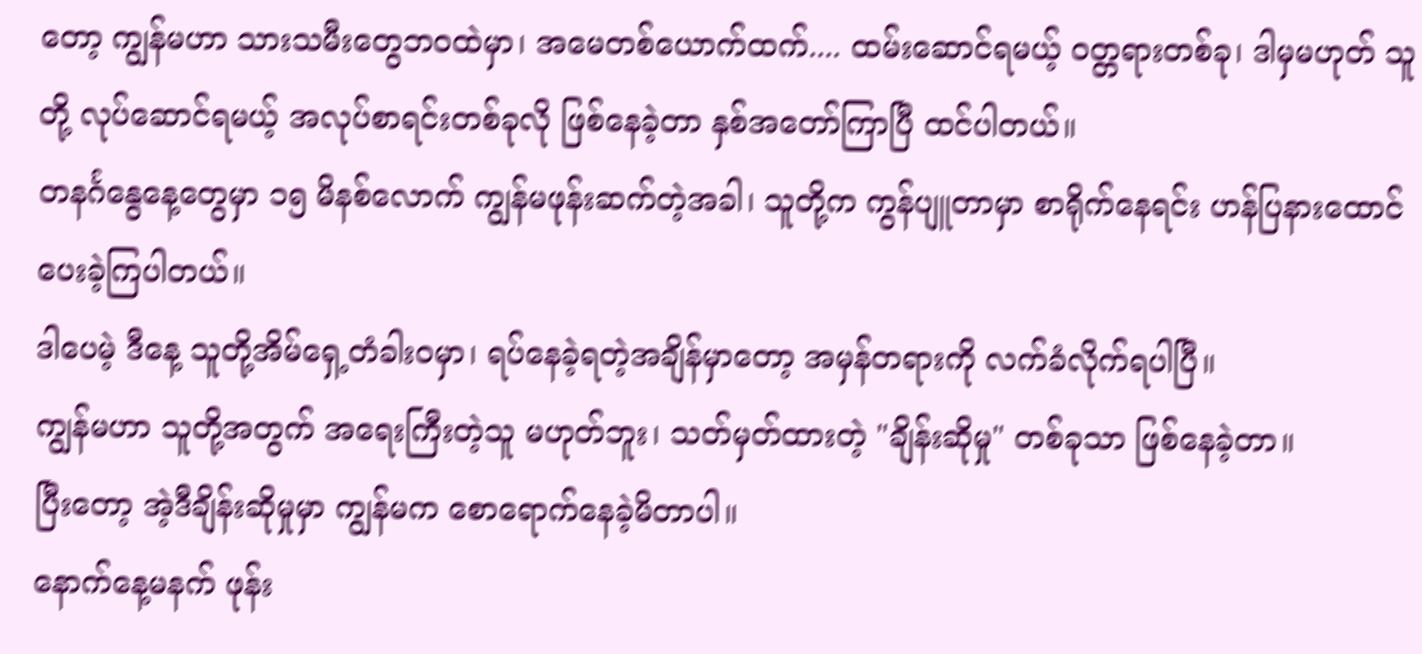တော့ ကျွန်မဟာ သားသမီးတွေဘဝထဲမှာ၊ အမေတစ်ယောက်ထက်.... ထမ်းဆောင်ရမယ့် ဝတ္တရားတစ်ခု၊ ဒါမှမဟုတ် သူတို့ လုပ်ဆောင်ရမယ့် အလုပ်စာရင်းတစ်ခုလို ဖြစ်နေခဲ့တာ နှစ်အတော်ကြာပြီ ထင်ပါတယ်။
တနင်္ဂနွေနေ့တွေမှာ ၁၅ မိနစ်လောက် ကျွန်မဖုန်းဆက်တဲ့အခါ၊ သူတို့က ကွန်ပျူတာမှာ စာရိုက်နေရင်း ဟန်ပြနားထောင်ပေးခဲ့ကြပါတယ်။
ဒါပေမဲ့ ဒီနေ့ သူတို့အိမ်ရှေ့တံခါးဝမှာ၊ ရပ်နေခဲ့ရတဲ့အချိန်မှာတော့ အမှန်တရားကို လက်ခံလိုက်ရပါပြီ။
ကျွန်မဟာ သူတို့အတွက် အရေးကြီးတဲ့သူ မဟုတ်ဘူး၊ သတ်မှတ်ထားတဲ့ "ချိန်းဆိုမှု" တစ်ခုသာ ဖြစ်နေခဲ့တာ။
ပြီးတော့ အဲ့ဒီချိန်းဆိုမှုမှာ ကျွန်မက စောရောက်နေခဲ့မိတာပါ။
နောက်နေ့မနက် ဖုန်း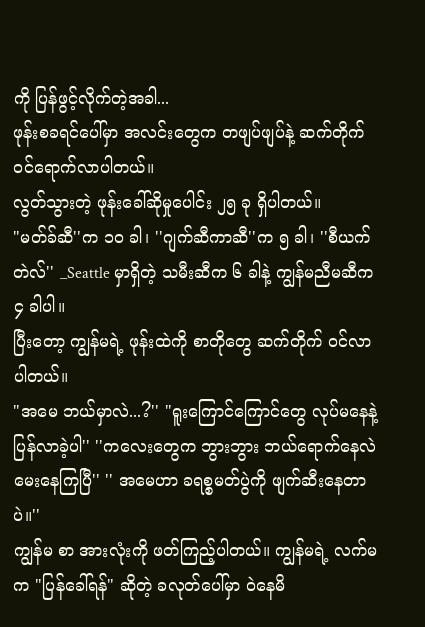ကို ပြန်ဖွင့်လိုက်တဲ့အခါ...
ဖုန်းစခရင်ပေါ်မှာ အလင်းတွေက တဖျပ်ဖျပ်နဲ့ ဆက်တိုက် ဝင်ရောက်လာပါတယ်။
လွတ်သွားတဲ့ ဖုန်းခေါ်ဆိုမှုပေါင်း ၂၅ ခု ရှိပါတယ်။
"မတ်ခ်ဆီ''က ၁၀ ခါ၊ ''ဂျက်ဆီကာဆီ''က ၅ ခါ၊ ''စီယက်တဲလ်'' _Seattle မှာရှိတဲ့ သမီးဆီက ၆ ခါနဲ့ ကျွန်မညီမဆီက ၄ ခါပါ။
ပြီးတော့ ကျွန်မရဲ့ ဖုန်းထဲကို စာတိုတွေ ဆက်တိုက် ဝင်လာပါတယ်။
"အမေ ဘယ်မှာလဲ...?'' "ရူးကြောင်ကြောင်တွေ လုပ်မနေနဲ့ ပြန်လာခဲ့ပါ'' ''ကလေးတွေက ဘွားဘွား ဘယ်ရောက်နေလဲ မေးနေကြပြီ'' '' အမေဟာ ခရစ္စမတ်ပွဲကို ဖျက်ဆီးနေတာပဲ။''
ကျွန်မ စာ အားလုံးကို ဖတ်ကြည့်ပါတယ်။ ကျွန်မရဲ့ လက်မက "ပြန်ခေါ်ရန်" ဆိုတဲ့ ခလုတ်ပေါ်မှာ ဝဲနေမိ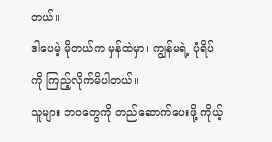တယ်။
ဒါပေမဲ့ မိုတယ်က မှန်ထဲမှာ၊ ကျွန်မရဲ့ ပုံရိပ်ကို ကြည့်လိုက်မိပါတယ်။
သူများ ဘဝတွေကို တည်ဆောက်ပေးဖို့ ကိုယ့်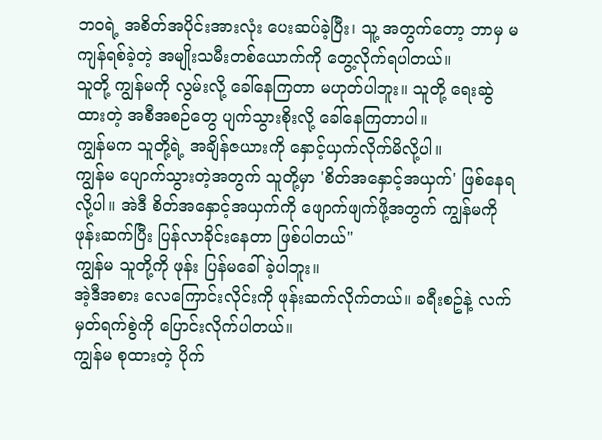ဘဝရဲ့ အစိတ်အပိုင်းအားလုံး ပေးဆပ်ခဲ့ပြီး၊ သူ့ အတွက်တော့ ဘာမှ မကျန်ရစ်ခဲ့တဲ့ အမျိုးသမီးတစ်ယောက်ကို တွေ့လိုက်ရပါတယ်။
သူတို့ ကျွန်မကို လွမ်းလို့ ခေါ်နေကြတာ မဟုတ်ပါဘူး။ သူတို့ ရေးဆွဲထားတဲ့ အစီအစဉ်တွေ ပျက်သွားစိုးလို့ ခေါ်နေကြတာပါ။
ကျွန်မက သူတို့ရဲ့ အချိန်ဇယားကို နှောင့်ယှက်လိုက်မိလို့ပါ။
ကျွန်မ ပျောက်သွားတဲ့အတွက် သူတို့မှာ 'စိတ်အနှောင့်အယှက်' ဖြစ်နေရလို့ပါ။ အဲဒီ စိတ်အနှောင့်အယှက်ကို ဖျောက်ဖျက်ဖို့အတွက် ကျွန်မကို ဖုန်းဆက်ပြီး ပြန်လာခိုင်းနေတာ ဖြစ်ပါတယ်"
ကျွန်မ သူတို့ကို ဖုန်း ပြန်မခေါ်ခဲ့ပါဘူး။
အဲ့ဒီအစား လေကြောင်းလိုင်းကို ဖုန်းဆက်လိုက်တယ်။ ခရီးစဥ်နဲ့ လက်မှတ်ရက်စွဲကို ပြောင်းလိုက်ပါတယ်။
ကျွန်မ စုထားတဲ့ ပိုက်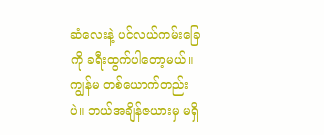ဆံလေးနဲ့ ပင်လယ်ကမ်းခြေကို ခရီးထွက်ပါတော့မယ်။ ကျွန်မ တစ်ယောက်တည်းပဲ။ ဘယ်အချိန်ဇယားမှ မရှိ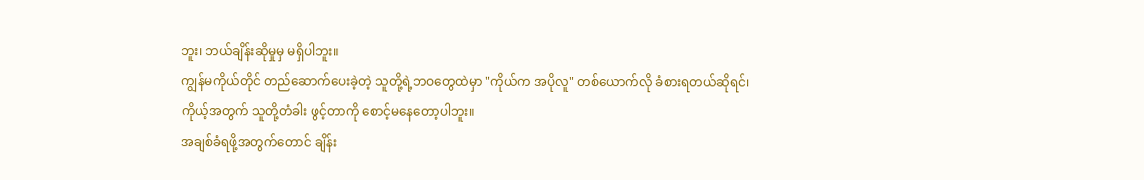ဘူး၊ ဘယ်ချိန်းဆိုမှုမှ မရှိပါဘူး။
ကျွန်မကိုယ်တိုင် တည်ဆောက်ပေးခဲ့တဲ့ သူတို့ရဲ့ဘဝတွေထဲမှာ "ကိုယ်က အပိုလူ" တစ်ယောက်လို ခံစားရတယ်ဆိုရင်၊ ကိုယ့်အတွက် သူတို့တံခါး ဖွင့်တာကို စောင့်မနေတော့ပါဘူး။
အချစ်ခံရဖို့အတွက်တောင် ချိန်း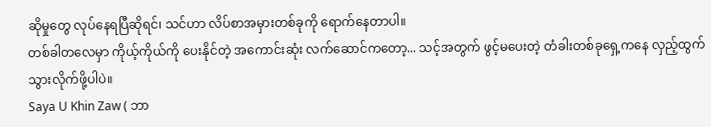ဆိုမှုတွေ လုပ်နေရပြီဆိုရင်၊ သင်ဟာ လိပ်စာအမှားတစ်ခုကို ရောက်နေတာပါ။
တစ်ခါတလေမှာ ကိုယ့်ကိုယ်ကို ပေးနိုင်တဲ့ အကောင်းဆုံး လက်ဆောင်ကတော့... သင့်အတွက် ဖွင့်မပေးတဲ့ တံခါးတစ်ခုရှေ့ကနေ လှည့်ထွက်သွားလိုက်ဖို့ပါပဲ။
Saya U Khin Zaw ( ဘာ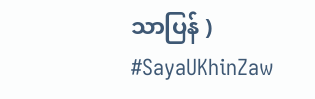သာပြန် )
#SayaUKhinZaw